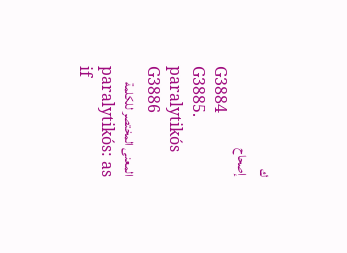ك
إصحاح
G3884
G3885. paralytikós
G3886
المعنى المختصر للكلمة
paralytikós: as if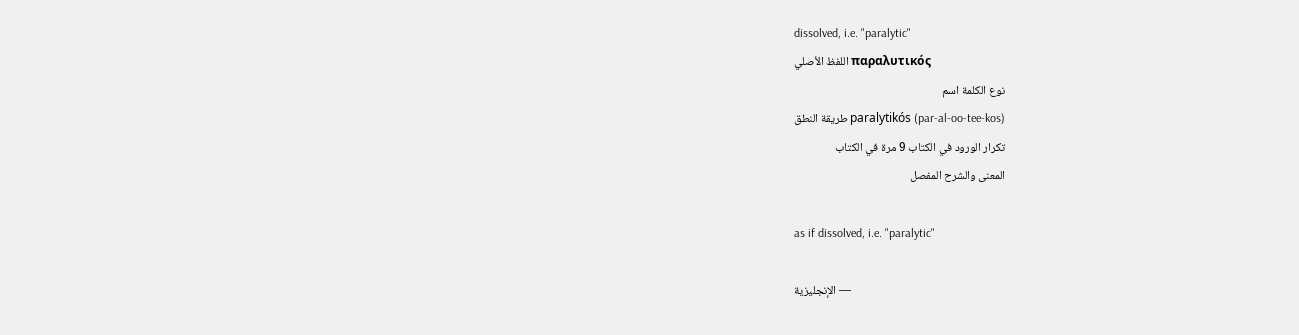dissolved, i.e. "paralytic"
اللفظ الأصلي παραλυτικός
نوع الكلمة اسم
طريقة النطق paralytikós (par-al-oo-tee-kos)
تكرار الورود في الكتاب 9 مرة في الكتاب
المعنى والشرح المفصل

as if dissolved, i.e. "paralytic"

الإنجليزية —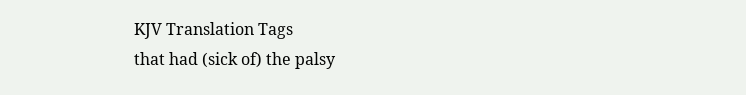KJV Translation Tags
that had (sick of) the palsy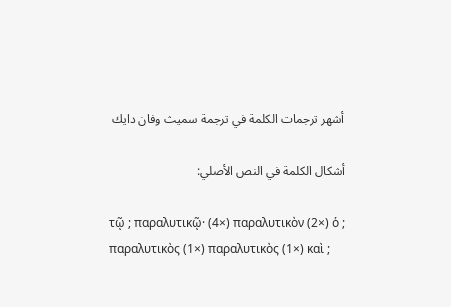أشهر ترجمات الكلمة في ترجمة سميث وفان دايك

أشكال الكلمة في النص الأصلي:

τῷ ; παραλυτικῷ· (4×) παραλυτικὸν (2×) ὁ ; παραλυτικὸς (1×) παραλυτικὸς (1×) καὶ ;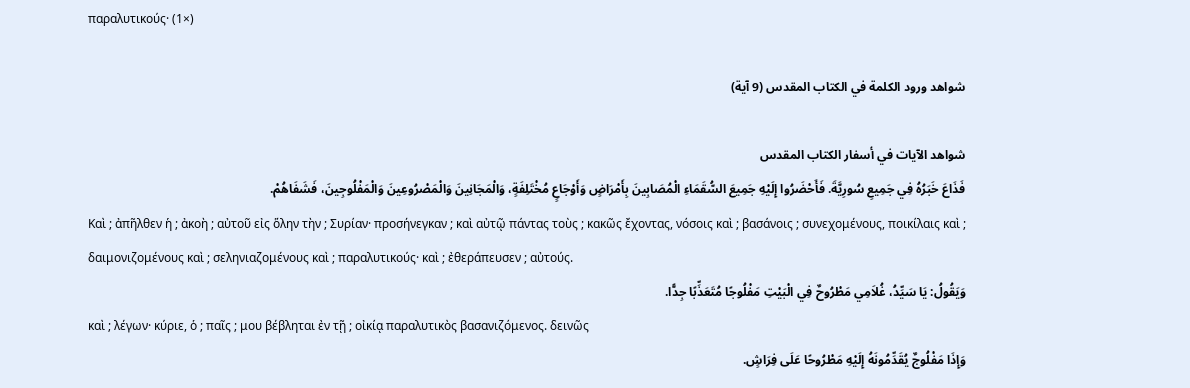παραλυτικούς· (1×)

شواهد ورود الكلمة في الكتاب المقدس (9 آية)

شواهد الآيات في أسفار الكتاب المقدس
فَذَاعَ خَبَرُهُ فِي جَمِيعِ سُورِيَّةَ. فَأَحْضَرُوا إِلَيْهِ جَمِيعَ السُّقَمَاءِ الْمُصَابِينَ بِأَمْرَاضٍ وَأَوْجَاعٍ مُخْتَلِفَةٍ، وَالْمَجَانِينَ وَالْمَصْرُوعِينَ وَالْمَفْلُوجِينَ، فَشَفَاهُمْ.
Καὶ ; ἀπῆλθεν ἡ ; ἀκοὴ ; αὐτοῦ εἰς ὅλην τὴν ; Συρίαν· προσήνεγκαν ; καὶ αὐτῷ πάντας τοὺς ; κακῶς ἔχοντας, νόσοις καὶ ; βασάνοις ; συνεχομένους, ποικίλαις καὶ ; δαιμονιζομένους καὶ ; σεληνιαζομένους καὶ ; παραλυτικούς· καὶ ; ἐθεράπευσεν ; αὐτούς.
وَيَقُولُ: يَا سَيِّدُ، غُلاَمِي مَطْرُوحٌ فِي الْبَيْتِ مَفْلُوجًا مُتَعَذِّبًا جِدًّا.
καὶ ; λέγων· κύριε, ὁ ; παῖς ; μου βέβληται ἐν τῇ ; οἰκίᾳ παραλυτικὸς βασανιζόμενος. δεινῶς
وَإِذَا مَفْلُوجٌ يُقَدِّمُونَهُ إِلَيْهِ مَطْرُوحًا عَلَى فِرَاشٍ.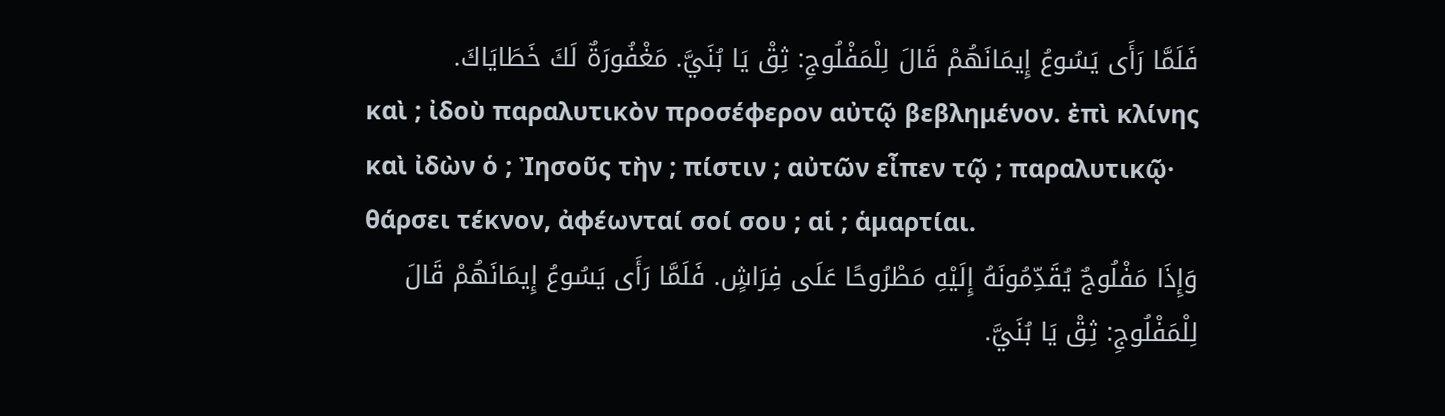فَلَمَّا رَأَى يَسُوعُ إِيمَانَهُمْ قَالَ لِلْمَفْلُوجِ: ثِقْ يَا بُنَيَّ. مَغْفُورَةٌ لَكَ خَطَايَاكَ.
καὶ ; ἰδοὺ παραλυτικὸν προσέφερον αὐτῷ βεβλημένον. ἐπὶ κλίνης καὶ ἰδὼν ὁ ; Ἰησοῦς τὴν ; πίστιν ; αὐτῶν εἶπεν τῷ ; παραλυτικῷ· θάρσει τέκνον, ἀφέωνταί σοί σου ; αἱ ; ἁμαρτίαι.
وَإِذَا مَفْلُوجٌ يُقَدِّمُونَهُ إِلَيْهِ مَطْرُوحًا عَلَى فِرَاشٍ. فَلَمَّا رَأَى يَسُوعُ إِيمَانَهُمْ قَالَ لِلْمَفْلُوجِ: ثِقْ يَا بُنَيَّ.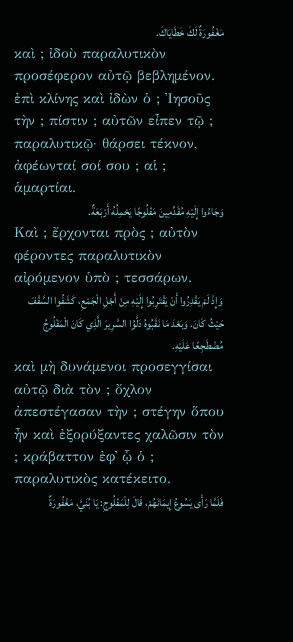مَغْفُورَةٌ لَكَ خَطَايَاكَ.
καὶ ; ἰδοὺ παραλυτικὸν προσέφερον αὐτῷ βεβλημένον. ἐπὶ κλίνης καὶ ἰδὼν ὁ ; Ἰησοῦς τὴν ; πίστιν ; αὐτῶν εἶπεν τῷ ; παραλυτικῷ· θάρσει τέκνον, ἀφέωνταί σοί σου ; αἱ ; ἁμαρτίαι.
وَجَاءُوا إِلَيْهِ مُقَدِّمِينَ مَفْلُوجًا يَحْمِلُهُ أَرْبَعَةٌ.
Καὶ ; ἔρχονται πρὸς ; αὐτὸν φέροντες παραλυτικὸν αἰρόμενον ὑπὸ ; τεσσάρων.
وَإِذْ لَمْ يَقْدِرُوا أَنْ يَقْتَرِبُوا إِلَيْهِ مِنْ أَجْلِ الْجَمْعِ، كَشَفُوا السَّقْفَ حَيْثُ كَانَ. وَبَعْدَ مَا نَقَبُوهُ دَلَّوُا السَّرِيرَ الَّذِي كَانَ الْمَفْلُوجُ مُضْطَجِعًا عَلَيْهِ.
καὶ μὴ δυνάμενοι προσεγγίσαι αὐτῷ διὰ τὸν ; ὄχλον ἀπεστέγασαν τὴν ; στέγην ὅπου ἦν καὶ ἐξορύξαντες χαλῶσιν τὸν ; κράβαττον ἐφ᾽ ᾧ ὁ ; παραλυτικὸς κατέκειτο.
فَلَمَّا رَأَى يَسُوعُ إِيمَانَهُمْ، قَالَ لِلْمَفْلُوجِ: يَا بُنَيَّ، مَغْفُورَةٌ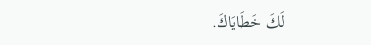لَكَ خَطَايَاكَ.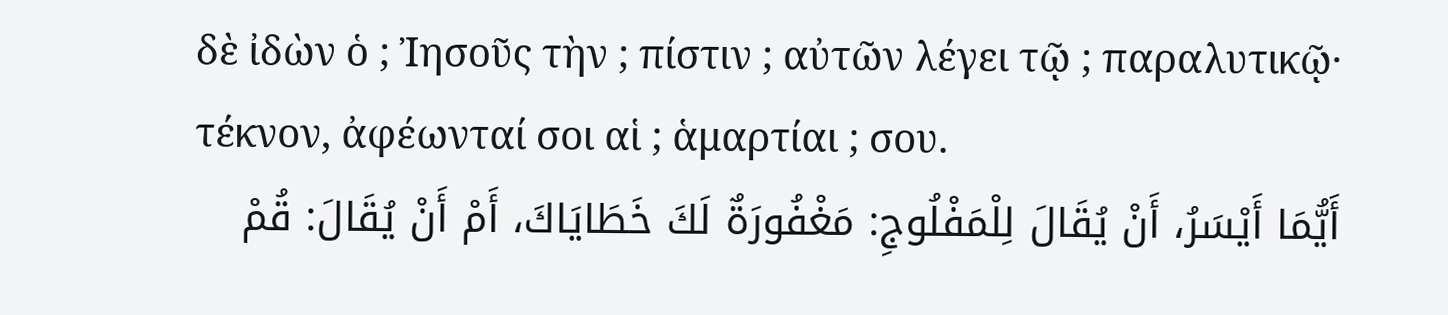δὲ ἰδὼν ὁ ; Ἰησοῦς τὴν ; πίστιν ; αὐτῶν λέγει τῷ ; παραλυτικῷ· τέκνον, ἀφέωνταί σοι αἱ ; ἁμαρτίαι ; σου.
أَيُّمَا أَيْسَرُ، أَنْ يُقَالَ لِلْمَفْلُوجِ: مَغْفُورَةٌ لَكَ خَطَايَاكَ، أَمْ أَنْ يُقَالَ: قُمْ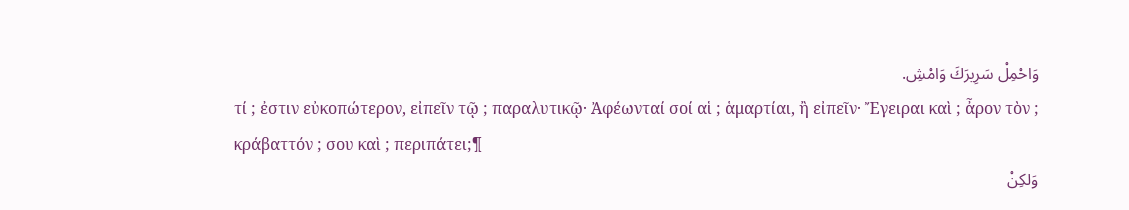وَاحْمِلْ سَرِيرَكَ وَامْشِ.
τί ; ἐστιν εὐκοπώτερον, εἰπεῖν τῷ ; παραλυτικῷ· Ἀφέωνταί σοί αἱ ; ἁμαρτίαι, ἢ εἰπεῖν· Ἔγειραι καὶ ; ἆρον τὸν ; κράβαττόν ; σου καὶ ; περιπάτει;¶
وَلكِنْ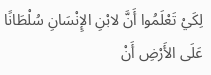لِكَيْ تَعْلَمُوا أَنَّ لابْنِ الإِنْسَانِ سُلْطَانًا عَلَى الأَرْضِ أَنْ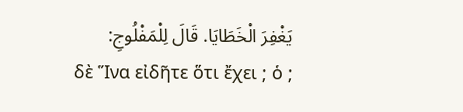يَغْفِرَ الْخَطَايَا. قَالَ لِلْمَفْلُوجِ:
δὲ Ἵνα εἰδῆτε ὅτι ἔχει ; ὁ ;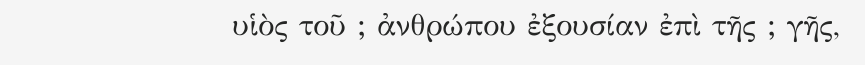υἱὸς τοῦ ; ἀνθρώπου ἐξουσίαν ἐπὶ τῆς ; γῆς,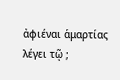ἀφιέναι ἁμαρτίας λέγει τῷ ;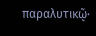παραλυτικῷ·